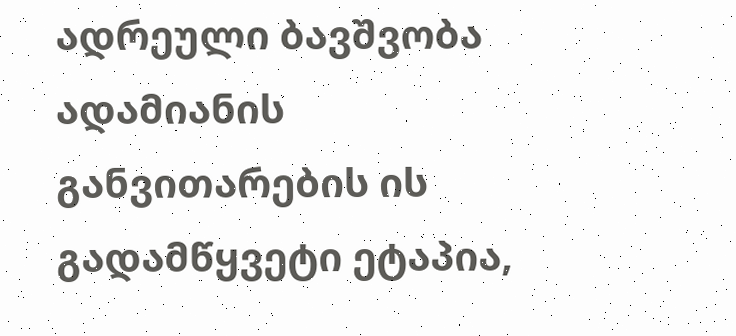ადრეული ბავშვობა ადამიანის განვითარების ის გადამწყვეტი ეტაპია,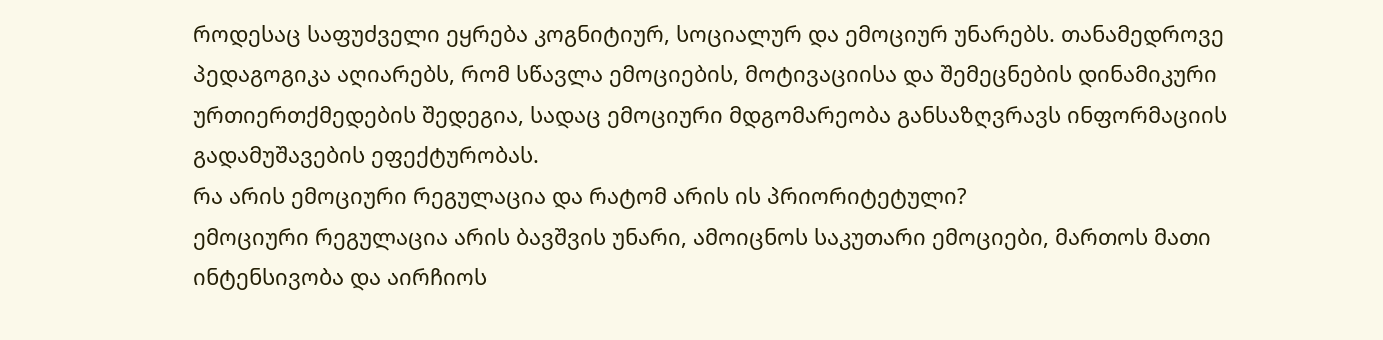როდესაც საფუძველი ეყრება კოგნიტიურ, სოციალურ და ემოციურ უნარებს. თანამედროვე პედაგოგიკა აღიარებს, რომ სწავლა ემოციების, მოტივაციისა და შემეცნების დინამიკური ურთიერთქმედების შედეგია, სადაც ემოციური მდგომარეობა განსაზღვრავს ინფორმაციის გადამუშავების ეფექტურობას.
რა არის ემოციური რეგულაცია და რატომ არის ის პრიორიტეტული?
ემოციური რეგულაცია არის ბავშვის უნარი, ამოიცნოს საკუთარი ემოციები, მართოს მათი ინტენსივობა და აირჩიოს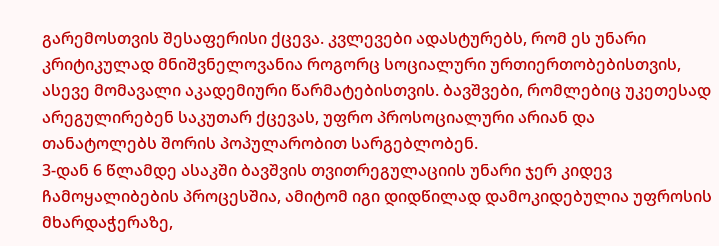გარემოსთვის შესაფერისი ქცევა. კვლევები ადასტურებს, რომ ეს უნარი კრიტიკულად მნიშვნელოვანია როგორც სოციალური ურთიერთობებისთვის, ასევე მომავალი აკადემიური წარმატებისთვის. ბავშვები, რომლებიც უკეთესად არეგულირებენ საკუთარ ქცევას, უფრო პროსოციალური არიან და თანატოლებს შორის პოპულარობით სარგებლობენ.
3-დან 6 წლამდე ასაკში ბავშვის თვითრეგულაციის უნარი ჯერ კიდევ ჩამოყალიბების პროცესშია, ამიტომ იგი დიდწილად დამოკიდებულია უფროსის მხარდაჭერაზე,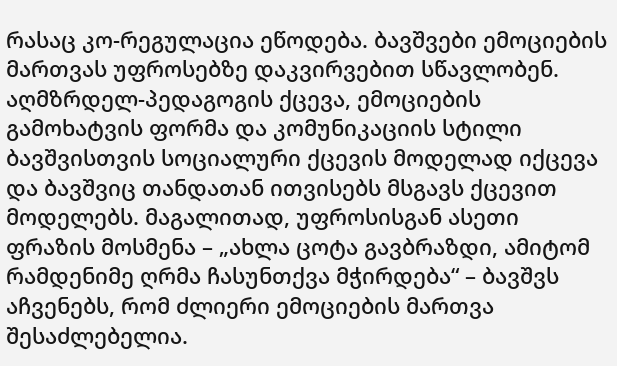რასაც კო-რეგულაცია ეწოდება. ბავშვები ემოციების მართვას უფროსებზე დაკვირვებით სწავლობენ. აღმზრდელ-პედაგოგის ქცევა, ემოციების გამოხატვის ფორმა და კომუნიკაციის სტილი ბავშვისთვის სოციალური ქცევის მოდელად იქცევა და ბავშვიც თანდათან ითვისებს მსგავს ქცევით მოდელებს. მაგალითად, უფროსისგან ასეთი ფრაზის მოსმენა – „ახლა ცოტა გავბრაზდი, ამიტომ რამდენიმე ღრმა ჩასუნთქვა მჭირდება“ – ბავშვს აჩვენებს, რომ ძლიერი ემოციების მართვა შესაძლებელია.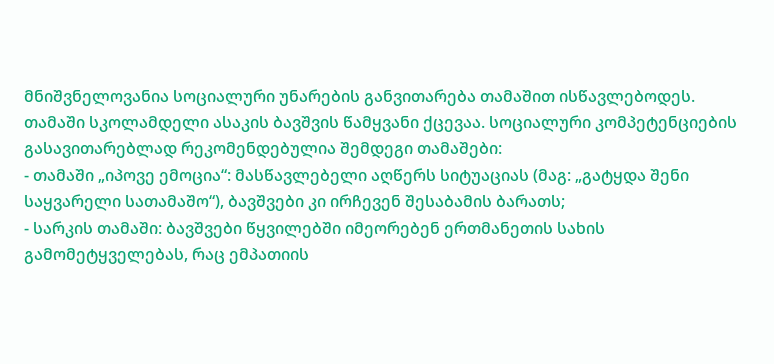მნიშვნელოვანია სოციალური უნარების განვითარება თამაშით ისწავლებოდეს. თამაში სკოლამდელი ასაკის ბავშვის წამყვანი ქცევაა. სოციალური კომპეტენციების გასავითარებლად რეკომენდებულია შემდეგი თამაშები:
- თამაში „იპოვე ემოცია“: მასწავლებელი აღწერს სიტუაციას (მაგ: „გატყდა შენი საყვარელი სათამაშო“), ბავშვები კი ირჩევენ შესაბამის ბარათს;
- სარკის თამაში: ბავშვები წყვილებში იმეორებენ ერთმანეთის სახის გამომეტყველებას, რაც ემპათიის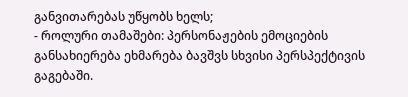განვითარებას უწყობს ხელს;
- როლური თამაშები: პერსონაჟების ემოციების განსახიერება ეხმარება ბავშვს სხვისი პერსპექტივის გაგებაში.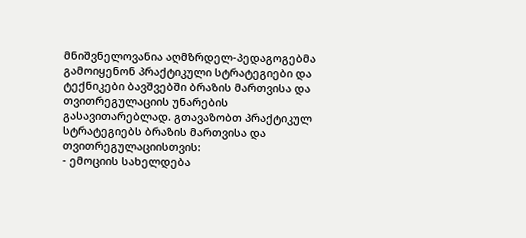მნიშვნელოვანია აღმზრდელ-პედაგოგებმა გამოიყენონ პრაქტიკული სტრატეგიები და ტექნიკები ბავშვებში ბრაზის მართვისა და თვითრეგულაციის უნარების გასავითარებლად. გთავაზობთ პრაქტიკულ სტრატეგიებს ბრაზის მართვისა და თვითრეგულაციისთვის:
- ემოციის სახელდება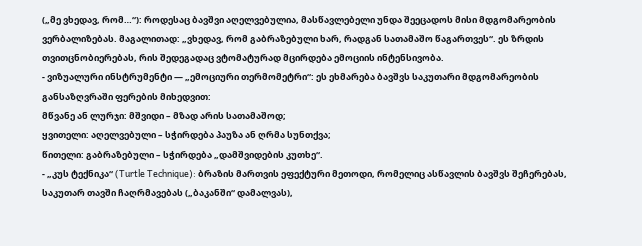(„მე ვხედავ, რომ…“): როდესაც ბავშვი აღელვებულია, მასწავლებელი უნდა შეეცადოს მისი მდგომარეობის ვერბალიზებას. მაგალითად: „ვხედავ, რომ გაბრაზებული ხარ, რადგან სათამაშო წაგართვეს“. ეს ზრდის თვითცნობიერებას, რის შედეგადაც ვტომატურად მცირდება ემოციის ინტენსივობა.
- ვიზუალური ინსტრუმენტი — „ემოციური თერმომეტრი“: ეს ეხმარება ბავშვს საკუთარი მდგომარეობის განსაზღვრაში ფერების მიხედვით:
მწვანე ან ლურჯი: მშვიდი – მზად არის სათამაშოდ;
ყვითელი: აღელვებული – სჭირდება პაუზა ან ღრმა სუნთქვა;
წითელი: გაბრაზებული – სჭირდება „დამშვიდების კუთხე“.
- „კუს ტექნიკა“ (Turtle Technique): ბრაზის მართვის ეფექტური მეთოდი, რომელიც ასწავლის ბავშვს შეჩერებას, საკუთარ თავში ჩაღრმავებას („ბაკანში“ დამალვას),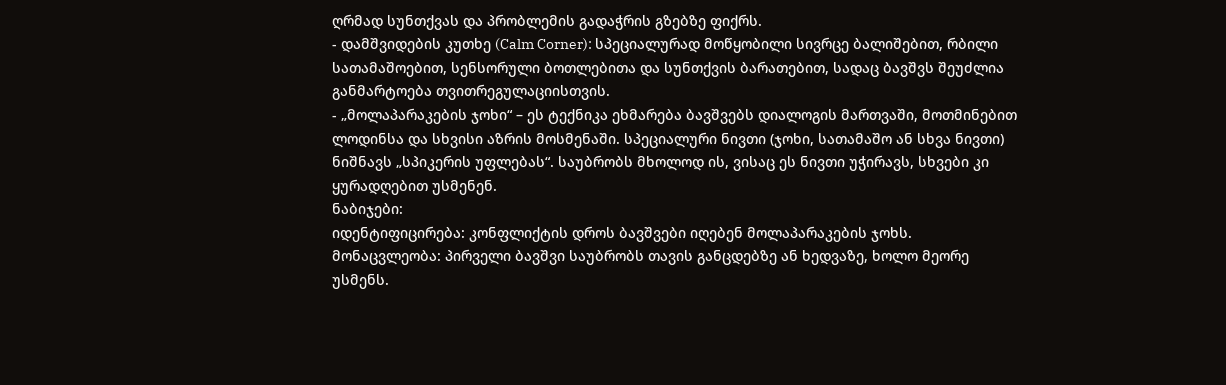ღრმად სუნთქვას და პრობლემის გადაჭრის გზებზე ფიქრს.
- დამშვიდების კუთხე (Calm Corner): სპეციალურად მოწყობილი სივრცე ბალიშებით, რბილი სათამაშოებით, სენსორული ბოთლებითა და სუნთქვის ბარათებით, სადაც ბავშვს შეუძლია განმარტოება თვითრეგულაციისთვის.
- „მოლაპარაკების ჯოხი“ – ეს ტექნიკა ეხმარება ბავშვებს დიალოგის მართვაში, მოთმინებით ლოდინსა და სხვისი აზრის მოსმენაში. სპეციალური ნივთი (ჯოხი, სათამაშო ან სხვა ნივთი) ნიშნავს „სპიკერის უფლებას“. საუბრობს მხოლოდ ის, ვისაც ეს ნივთი უჭირავს, სხვები კი ყურადღებით უსმენენ.
ნაბიჯები:
იდენტიფიცირება: კონფლიქტის დროს ბავშვები იღებენ მოლაპარაკების ჯოხს.
მონაცვლეობა: პირველი ბავშვი საუბრობს თავის განცდებზე ან ხედვაზე, ხოლო მეორე უსმენს.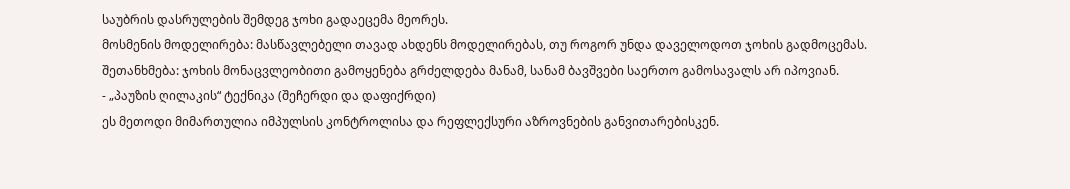საუბრის დასრულების შემდეგ ჯოხი გადაეცემა მეორეს.
მოსმენის მოდელირება: მასწავლებელი თავად ახდენს მოდელირებას, თუ როგორ უნდა დაველოდოთ ჯოხის გადმოცემას.
შეთანხმება: ჯოხის მონაცვლეობითი გამოყენება გრძელდება მანამ, სანამ ბავშვები საერთო გამოსავალს არ იპოვიან.
- „პაუზის ღილაკის“ ტექნიკა (შეჩერდი და დაფიქრდი)
ეს მეთოდი მიმართულია იმპულსის კონტროლისა და რეფლექსური აზროვნების განვითარებისკენ.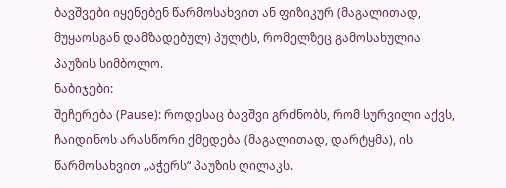ბავშვები იყენებენ წარმოსახვით ან ფიზიკურ (მაგალითად, მუყაოსგან დამზადებულ) პულტს, რომელზეც გამოსახულია პაუზის სიმბოლო.
ნაბიჯები:
შეჩერება (Pause): როდესაც ბავშვი გრძნობს, რომ სურვილი აქვს, ჩაიდინოს არასწორი ქმედება (მაგალითად, დარტყმა), ის წარმოსახვით „აჭერს“ პაუზის ღილაკს.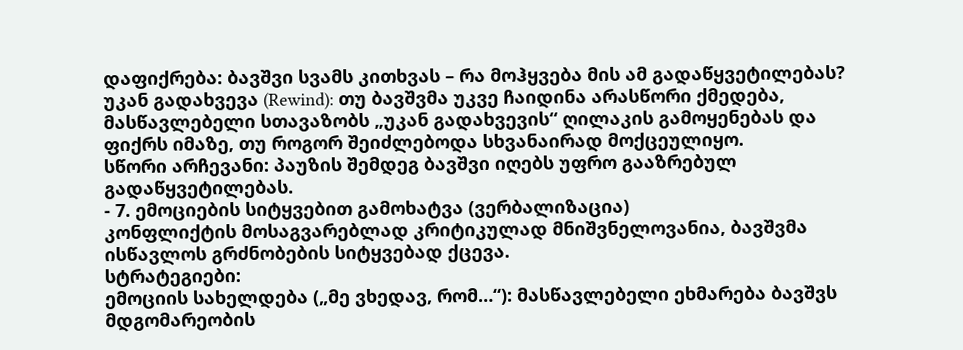დაფიქრება: ბავშვი სვამს კითხვას – რა მოჰყვება მის ამ გადაწყვეტილებას?
უკან გადახვევა (Rewind): თუ ბავშვმა უკვე ჩაიდინა არასწორი ქმედება, მასწავლებელი სთავაზობს „უკან გადახვევის“ ღილაკის გამოყენებას და ფიქრს იმაზე, თუ როგორ შეიძლებოდა სხვანაირად მოქცეულიყო.
სწორი არჩევანი: პაუზის შემდეგ ბავშვი იღებს უფრო გააზრებულ გადაწყვეტილებას.
- 7. ემოციების სიტყვებით გამოხატვა (ვერბალიზაცია)
კონფლიქტის მოსაგვარებლად კრიტიკულად მნიშვნელოვანია, ბავშვმა ისწავლოს გრძნობების სიტყვებად ქცევა.
სტრატეგიები:
ემოციის სახელდება („მე ვხედავ, რომ…“): მასწავლებელი ეხმარება ბავშვს მდგომარეობის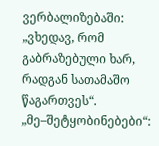ვერბალიზებაში: „ვხედავ, რომ გაბრაზებული ხარ, რადგან სათამაშო წაგართვეს“.
„მე–შეტყობინებები“: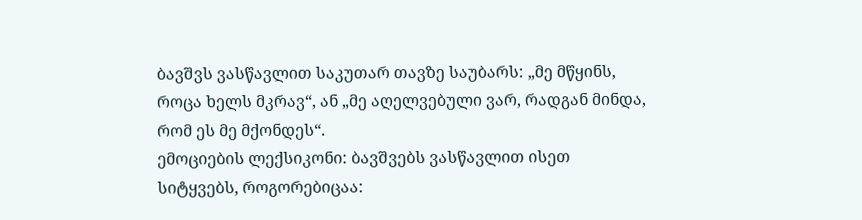ბავშვს ვასწავლით საკუთარ თავზე საუბარს: „მე მწყინს, როცა ხელს მკრავ“, ან „მე აღელვებული ვარ, რადგან მინდა, რომ ეს მე მქონდეს“.
ემოციების ლექსიკონი: ბავშვებს ვასწავლით ისეთ სიტყვებს, როგორებიცაა: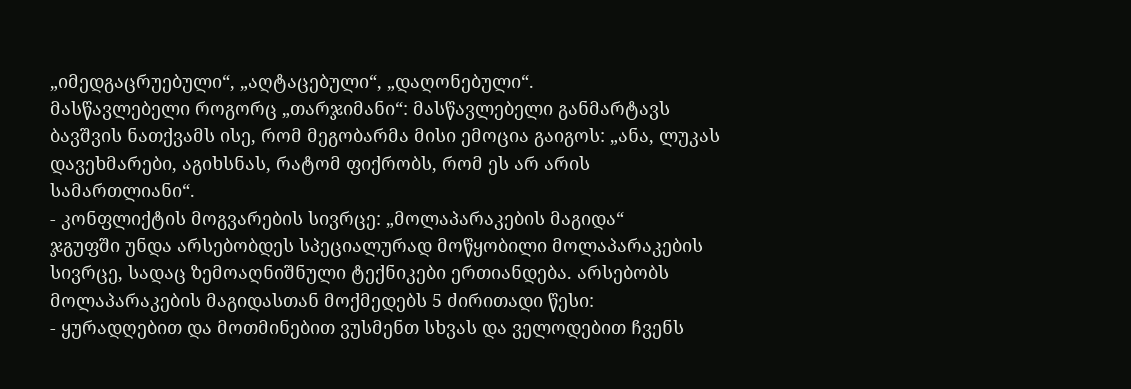„იმედგაცრუებული“, „აღტაცებული“, „დაღონებული“.
მასწავლებელი როგორც „თარჯიმანი“: მასწავლებელი განმარტავს ბავშვის ნათქვამს ისე, რომ მეგობარმა მისი ემოცია გაიგოს: „ანა, ლუკას დავეხმარები, აგიხსნას, რატომ ფიქრობს, რომ ეს არ არის სამართლიანი“.
- კონფლიქტის მოგვარების სივრცე: „მოლაპარაკების მაგიდა“
ჯგუფში უნდა არსებობდეს სპეციალურად მოწყობილი მოლაპარაკების სივრცე, სადაც ზემოაღნიშნული ტექნიკები ერთიანდება. არსებობს მოლაპარაკების მაგიდასთან მოქმედებს 5 ძირითადი წესი:
- ყურადღებით და მოთმინებით ვუსმენთ სხვას და ველოდებით ჩვენს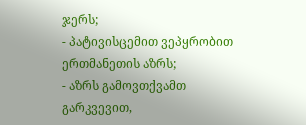ჯერს;
- პატივისცემით ვეპყრობით ერთმანეთის აზრს;
- აზრს გამოვთქვამთ გარკვევით,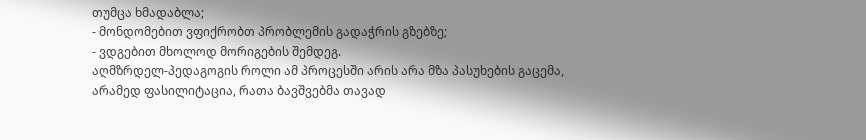თუმცა ხმადაბლა;
- მონდომებით ვფიქრობთ პრობლემის გადაჭრის გზებზე;
- ვდგებით მხოლოდ მორიგების შემდეგ.
აღმზრდელ-პედაგოგის როლი ამ პროცესში არის არა მზა პასუხების გაცემა, არამედ ფასილიტაცია, რათა ბავშვებმა თავად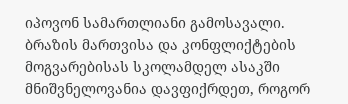იპოვონ სამართლიანი გამოსავალი. ბრაზის მართვისა და კონფლიქტების მოგვარებისას სკოლამდელ ასაკში მნიშვნელოვანია დავფიქრდეთ, როგორ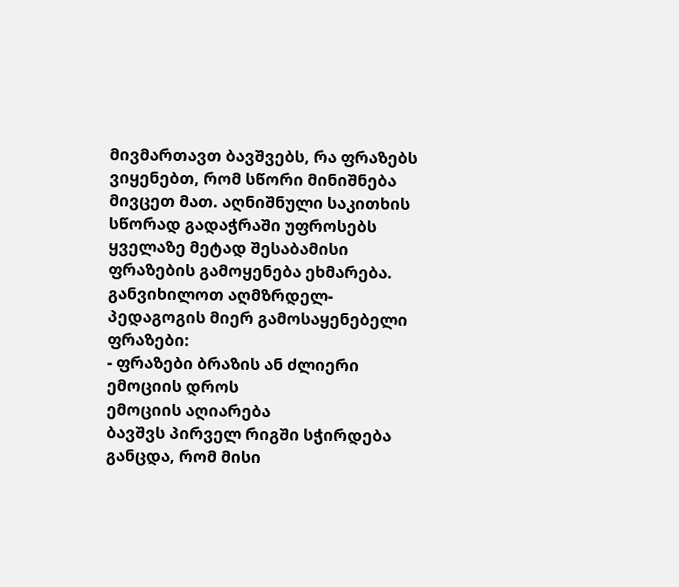მივმართავთ ბავშვებს, რა ფრაზებს ვიყენებთ, რომ სწორი მინიშნება მივცეთ მათ. აღნიშნული საკითხის სწორად გადაჭრაში უფროსებს ყველაზე მეტად შესაბამისი ფრაზების გამოყენება ეხმარება. განვიხილოთ აღმზრდელ-პედაგოგის მიერ გამოსაყენებელი ფრაზები:
- ფრაზები ბრაზის ან ძლიერი ემოციის დროს
ემოციის აღიარება
ბავშვს პირველ რიგში სჭირდება განცდა, რომ მისი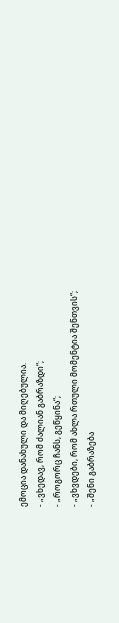ემოცია დანახული და მიღებულია.
- „ვხედავ, რომ ძალიან გაბრაზდი“;
- „როგორც ჩანს, გეწყინა“;
- „ვხვდები, რომ ახლა რთული მომენტია შენთვის“;
- „შენი გაბრაზება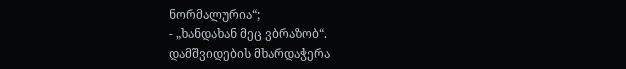ნორმალურია“;
- „ხანდახან მეც ვბრაზობ“.
დამშვიდების მხარდაჭერა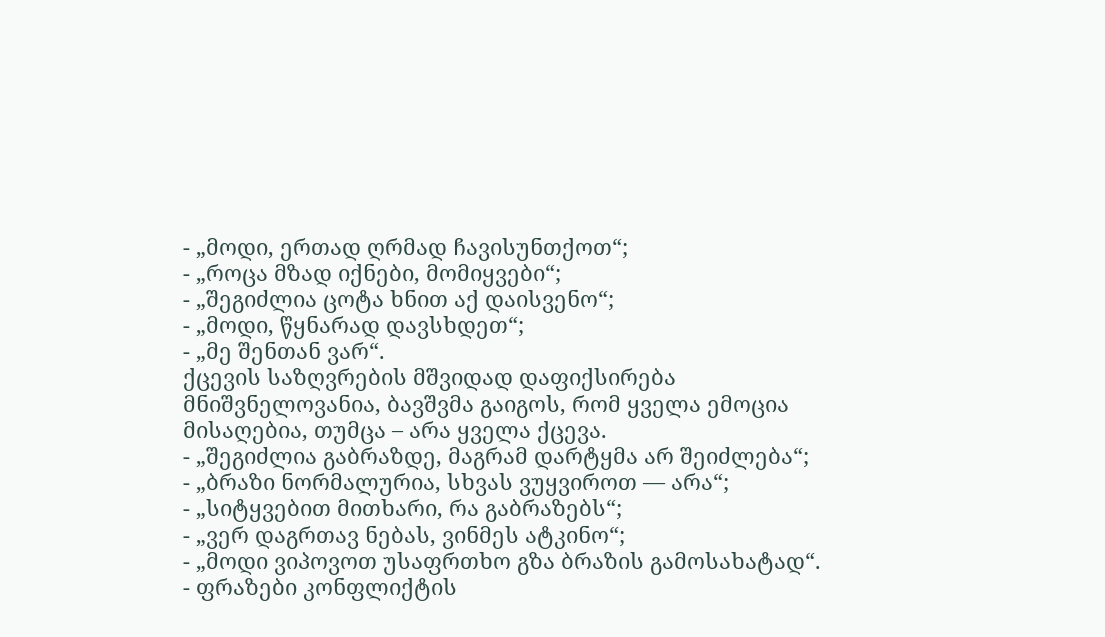- „მოდი, ერთად ღრმად ჩავისუნთქოთ“;
- „როცა მზად იქნები, მომიყვები“;
- „შეგიძლია ცოტა ხნით აქ დაისვენო“;
- „მოდი, წყნარად დავსხდეთ“;
- „მე შენთან ვარ“.
ქცევის საზღვრების მშვიდად დაფიქსირება
მნიშვნელოვანია, ბავშვმა გაიგოს, რომ ყველა ემოცია მისაღებია, თუმცა – არა ყველა ქცევა.
- „შეგიძლია გაბრაზდე, მაგრამ დარტყმა არ შეიძლება“;
- „ბრაზი ნორმალურია, სხვას ვუყვიროთ — არა“;
- „სიტყვებით მითხარი, რა გაბრაზებს“;
- „ვერ დაგრთავ ნებას, ვინმეს ატკინო“;
- „მოდი ვიპოვოთ უსაფრთხო გზა ბრაზის გამოსახატად“.
- ფრაზები კონფლიქტის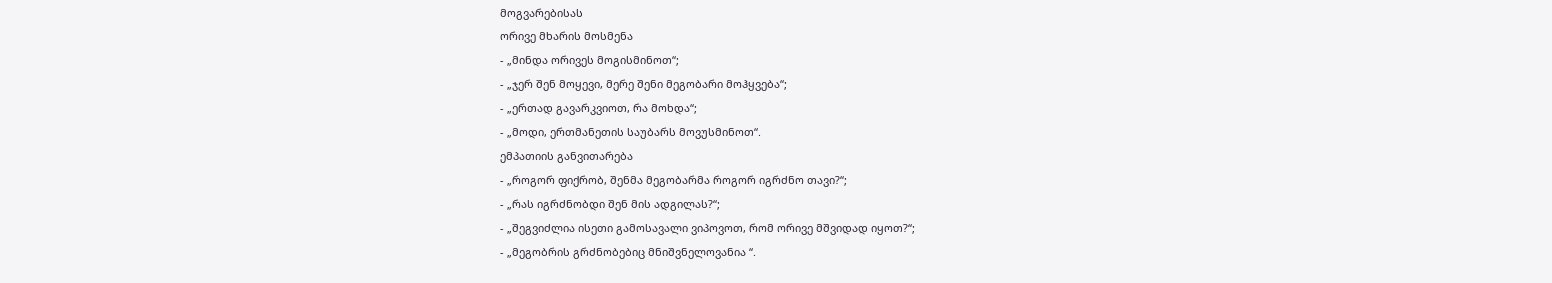მოგვარებისას
ორივე მხარის მოსმენა
- „მინდა ორივეს მოგისმინოთ“;
- „ჯერ შენ მოყევი, მერე შენი მეგობარი მოჰყვება“;
- „ერთად გავარკვიოთ, რა მოხდა“;
- „მოდი, ერთმანეთის საუბარს მოვუსმინოთ“.
ემპათიის განვითარება
- „როგორ ფიქრობ, შენმა მეგობარმა როგორ იგრძნო თავი?“;
- „რას იგრძნობდი შენ მის ადგილას?“;
- „შეგვიძლია ისეთი გამოსავალი ვიპოვოთ, რომ ორივე მშვიდად იყოთ?“;
- „მეგობრის გრძნობებიც მნიშვნელოვანია “.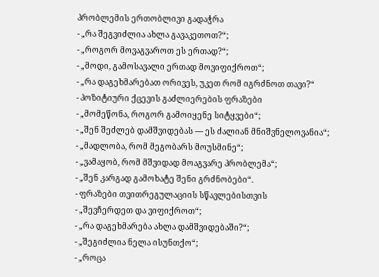პრობლემის ერთობლივი გადაჭრა
- „რა შეგვიძლია ახლა გავაკეთოთ?“;
- „როგორ მოვაგვაროთ ეს ერთად?“;
- „მოდი, გამოსავალი ერთად მოვიფიქროთ“;
- „რა დაგეხმარებათ ორივეს, უკეთ რომ იგრძნოთ თავი?“
- პოზიტიური ქცევის გაძლიერების ფრაზები
- „მომეწონა, როგორ გამოიყენე სიტყვები“;
- „შენ შეძლებ დამშვიდებას — ეს ძალიან მნიშვნელოვანია“;
- „მადლობა, რომ მეგობარს მოუსმინე“;
- „ვამაყობ, რომ მშვიდად მოაგვარე პრობლემა“;
- „შენ კარგად გამოხატე შენი გრძნობები“.
- ფრაზები თვითრეგულაციის სწავლებისთვის
- „შევჩერდეთ და ვიფიქროთ“;
- „რა დაგეხმარება ახლა დამშვიდებაში?“;
- „შეგიძლია ნელა ისუნთქო“;
- „როცა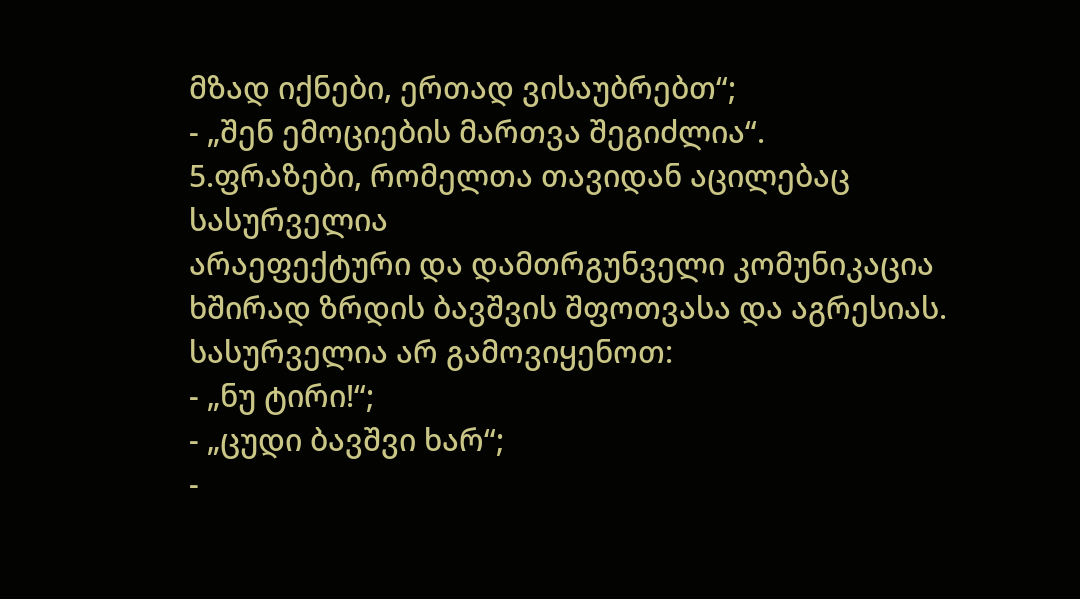მზად იქნები, ერთად ვისაუბრებთ“;
- „შენ ემოციების მართვა შეგიძლია“.
5.ფრაზები, რომელთა თავიდან აცილებაც სასურველია
არაეფექტური და დამთრგუნველი კომუნიკაცია ხშირად ზრდის ბავშვის შფოთვასა და აგრესიას.
სასურველია არ გამოვიყენოთ:
- „ნუ ტირი!“;
- „ცუდი ბავშვი ხარ“;
-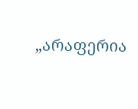„არაფერია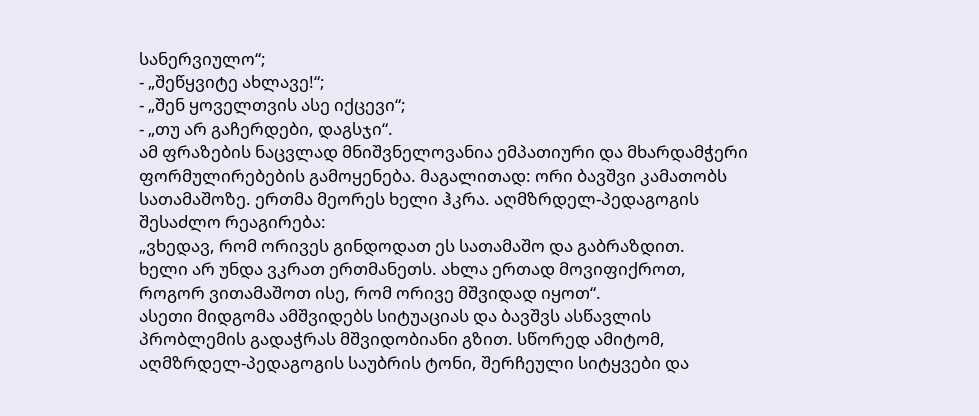სანერვიულო“;
- „შეწყვიტე ახლავე!“;
- „შენ ყოველთვის ასე იქცევი“;
- „თუ არ გაჩერდები, დაგსჯი“.
ამ ფრაზების ნაცვლად მნიშვნელოვანია ემპათიური და მხარდამჭერი ფორმულირებების გამოყენება. მაგალითად: ორი ბავშვი კამათობს სათამაშოზე. ერთმა მეორეს ხელი ჰკრა. აღმზრდელ-პედაგოგის შესაძლო რეაგირება:
„ვხედავ, რომ ორივეს გინდოდათ ეს სათამაშო და გაბრაზდით.
ხელი არ უნდა ვკრათ ერთმანეთს. ახლა ერთად მოვიფიქროთ, როგორ ვითამაშოთ ისე, რომ ორივე მშვიდად იყოთ“.
ასეთი მიდგომა ამშვიდებს სიტუაციას და ბავშვს ასწავლის პრობლემის გადაჭრას მშვიდობიანი გზით. სწორედ ამიტომ, აღმზრდელ-პედაგოგის საუბრის ტონი, შერჩეული სიტყვები და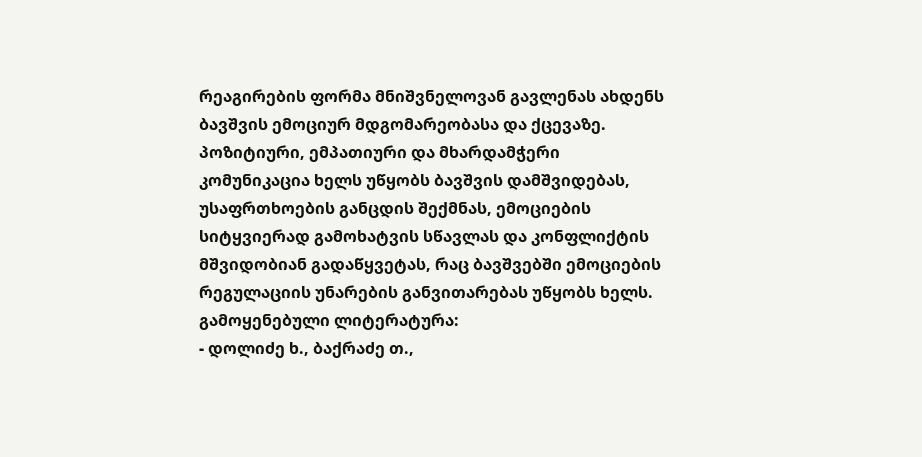რეაგირების ფორმა მნიშვნელოვან გავლენას ახდენს ბავშვის ემოციურ მდგომარეობასა და ქცევაზე. პოზიტიური, ემპათიური და მხარდამჭერი კომუნიკაცია ხელს უწყობს ბავშვის დამშვიდებას, უსაფრთხოების განცდის შექმნას, ემოციების სიტყვიერად გამოხატვის სწავლას და კონფლიქტის მშვიდობიან გადაწყვეტას, რაც ბავშვებში ემოციების რეგულაციის უნარების განვითარებას უწყობს ხელს.
გამოყენებული ლიტერატურა:
- დოლიძე ხ., ბაქრაძე თ.,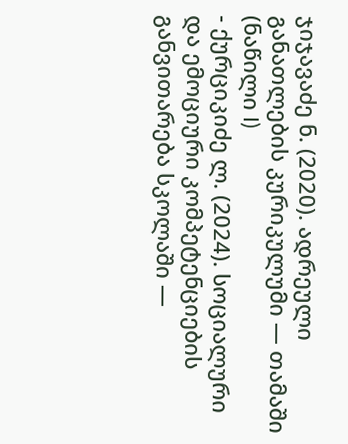ჯიჯავაძე ნ. (2020). ადრეული განათლების კურიკულუმი — თამაში (ნაწილი I)
- ქურციკიძე ლ. (2024). სოციალური და ემოციური კომპეტენციების განვითარება სკოლაში —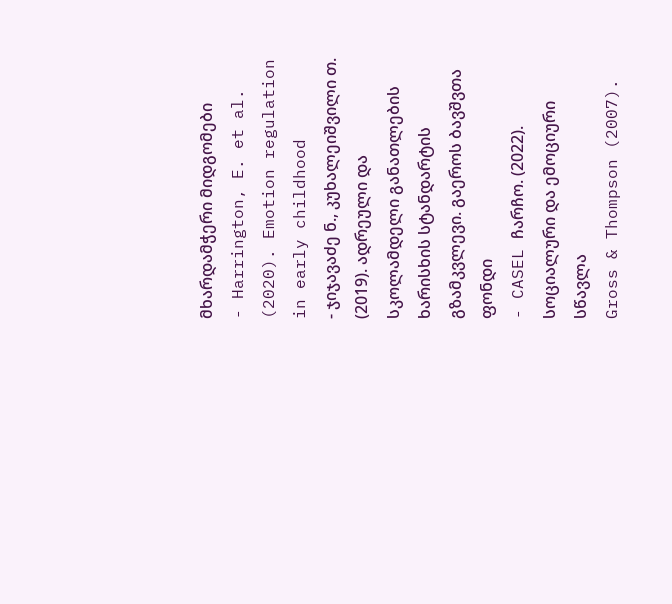მხარდამჭერი მიდგომები
- Harrington, E. et al. (2020). Emotion regulation in early childhood
- ჯიჯავაძე ნ., კუხალეიშვილი თ. (2019). ადრეული და სკოლამდელი განათლების ხარისხის სტანდარტის გზამკვლევი. გაეროს ბავშვთა ფონდი
- CASEL ჩარჩო. (2022). სოციალური და ემოციური სწავლა
Gross & Thompson (2007).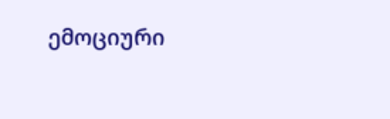ემოციური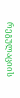რეგულაციის